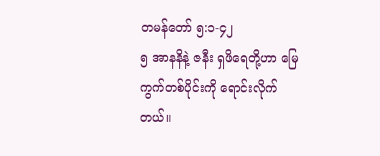တမန်တော် ၅:၁-၄၂
၅ အာနနိနဲ့ ဇနီး ရှဖိရေတို့ဟာ မြေကွက်တစ်ပိုင်းကို ရောင်းလိုက်တယ်။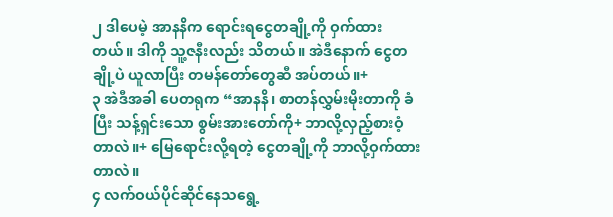၂ ဒါပေမဲ့ အာနနိက ရောင်းရငွေတချို့ကို ဝှက်ထားတယ်။ ဒါကို သူ့ဇနီးလည်း သိတယ်။ အဲဒီနောက် ငွေတချို့ပဲ ယူလာပြီး တမန်တော်တွေဆီ အပ်တယ်။+
၃ အဲဒီအခါ ပေတရုက “အာနနိ၊ စာတန်လွှမ်းမိုးတာကို ခံပြီး သန့်ရှင်းသော စွမ်းအားတော်ကို+ ဘာလို့လှည့်စားဝံ့တာလဲ။+ မြေရောင်းလို့ရတဲ့ ငွေတချို့ကို ဘာလို့ဝှက်ထားတာလဲ။
၄ လက်ဝယ်ပိုင်ဆိုင်နေသရွေ့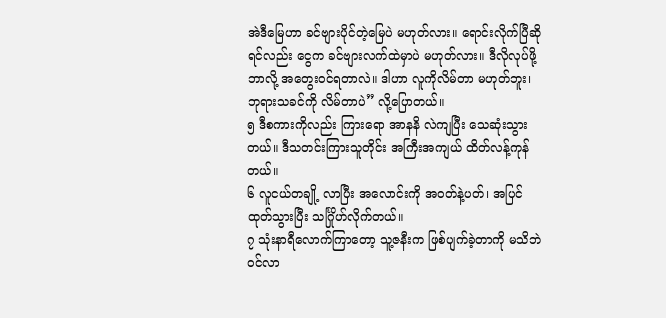အဲဒီမြေဟာ ခင်ဗျားပိုင်တဲ့မြေပဲ မဟုတ်လား။ ရောင်းလိုက်ပြီဆိုရင်လည်း ငွေက ခင်ဗျားလက်ထဲမှာပဲ မဟုတ်လား။ ဒီလိုလုပ်ဖို့ ဘာလို့ အတွေးဝင်ရတာလဲ။ ဒါဟာ လူကိုလိမ်တာ မဟုတ်ဘူး၊ ဘုရားသခင်ကို လိမ်တာပဲ” လို့ပြောတယ်။
၅ ဒီစကားကိုလည်း ကြားရော အာနနိ လဲကျပြီး သေဆုံးသွားတယ်။ ဒီသတင်းကြားသူတိုင်း အကြီးအကျယ် ထိတ်လန့်ကုန်တယ်။
၆ လူငယ်တချို့ လာပြီး အလောင်းကို အဝတ်နဲ့ပတ်၊ အပြင်ထုတ်သွားပြီး သင်္ဂြိုဟ်လိုက်တယ်။
၇ သုံးနာရီလောက်ကြာတော့ သူ့ဇနီးက ဖြစ်ပျက်ခဲ့တာကို မသိဘဲ ဝင်လာ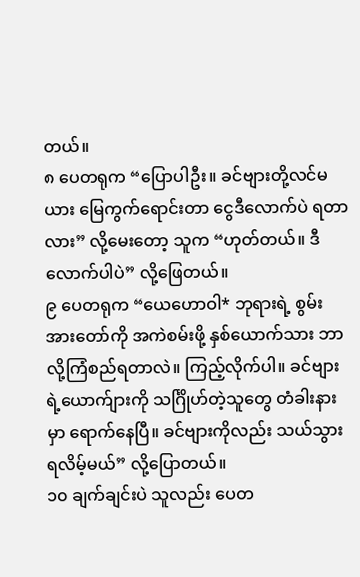တယ်။
၈ ပေတရုက “ပြောပါဦး။ ခင်ဗျားတို့လင်မယား မြေကွက်ရောင်းတာ ငွေဒီလောက်ပဲ ရတာလား” လို့မေးတော့ သူက “ဟုတ်တယ်။ ဒီလောက်ပါပဲ” လို့ဖြေတယ်။
၉ ပေတရုက “ယေဟောဝါ* ဘုရားရဲ့ စွမ်းအားတော်ကို အကဲစမ်းဖို့ နှစ်ယောက်သား ဘာလို့ကြံစည်ရတာလဲ။ ကြည့်လိုက်ပါ။ ခင်ဗျားရဲ့ယောက်ျားကို သင်္ဂြိုဟ်တဲ့သူတွေ တံခါးနားမှာ ရောက်နေပြီ။ ခင်ဗျားကိုလည်း သယ်သွားရလိမ့်မယ်” လို့ပြောတယ်။
၁၀ ချက်ချင်းပဲ သူလည်း ပေတ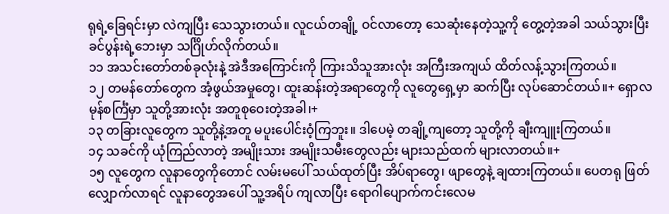ရုရဲ့ခြေရင်းမှာ လဲကျပြီး သေသွားတယ်။ လူငယ်တချို့ ဝင်လာတော့ သေဆုံးနေတဲ့သူ့ကို တွေ့တဲ့အခါ သယ်သွားပြီး ခင်ပွန်းရဲ့ဘေးမှာ သင်္ဂြိုဟ်လိုက်တယ်။
၁၁ အသင်းတော်တစ်ခုလုံးနဲ့ အဲဒီအကြောင်းကို ကြားသိသူအားလုံး အကြီးအကျယ် ထိတ်လန့်သွားကြတယ်။
၁၂ တမန်တော်တွေက အံ့ဖွယ်အမှုတွေ၊ ထူးဆန်းတဲ့အရာတွေကို လူတွေရှေ့မှာ ဆက်ပြီး လုပ်ဆောင်တယ်။+ ရှောလမုန်စင်္ကြံမှာ သူတို့အားလုံး အတူစုဝေးတဲ့အခါ၊+
၁၃ တခြားလူတွေက သူတို့နဲ့အတူ မပူးပေါင်းဝံ့ကြဘူး။ ဒါပေမဲ့ တချို့ကျတော့ သူတို့ကို ချီးကျူးကြတယ်။
၁၄ သခင်ကို ယုံကြည်လာတဲ့ အမျိုးသား အမျိုးသမီးတွေလည်း များသည်ထက် များလာတယ်။+
၁၅ လူတွေက လူနာတွေကိုတောင် လမ်းမပေါ် သယ်ထုတ်ပြီး အိပ်ရာတွေ၊ ဖျာတွေနဲ့ ချထားကြတယ်။ ပေတရု ဖြတ်လျှောက်လာရင် လူနာတွေအပေါ် သူ့အရိပ် ကျလာပြီး ရောဂါပျောက်ကင်းလေမ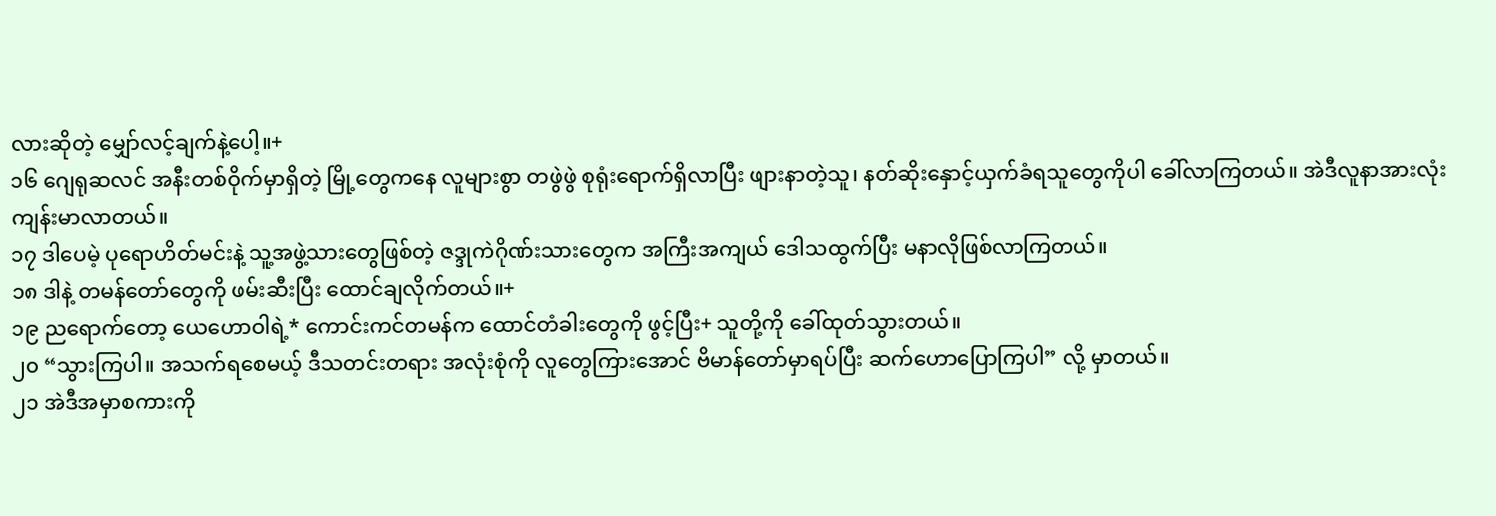လားဆိုတဲ့ မျှော်လင့်ချက်နဲ့ပေါ့။+
၁၆ ဂျေရုဆလင် အနီးတစ်ဝိုက်မှာရှိတဲ့ မြို့တွေကနေ လူများစွာ တဖွဲဖွဲ စုရုံးရောက်ရှိလာပြီး ဖျားနာတဲ့သူ၊ နတ်ဆိုးနှောင့်ယှက်ခံရသူတွေကိုပါ ခေါ်လာကြတယ်။ အဲဒီလူနာအားလုံး ကျန်းမာလာတယ်။
၁၇ ဒါပေမဲ့ ပုရောဟိတ်မင်းနဲ့ သူ့အဖွဲ့သားတွေဖြစ်တဲ့ ဇဒ္ဒုကဲဂိုဏ်းသားတွေက အကြီးအကျယ် ဒေါသထွက်ပြီး မနာလိုဖြစ်လာကြတယ်။
၁၈ ဒါနဲ့ တမန်တော်တွေကို ဖမ်းဆီးပြီး ထောင်ချလိုက်တယ်။+
၁၉ ညရောက်တော့ ယေဟောဝါရဲ့* ကောင်းကင်တမန်က ထောင်တံခါးတွေကို ဖွင့်ပြီး+ သူတို့ကို ခေါ်ထုတ်သွားတယ်။
၂၀ “သွားကြပါ။ အသက်ရစေမယ့် ဒီသတင်းတရား အလုံးစုံကို လူတွေကြားအောင် ဗိမာန်တော်မှာရပ်ပြီး ဆက်ဟောပြောကြပါ” လို့ မှာတယ်။
၂၁ အဲဒီအမှာစကားကို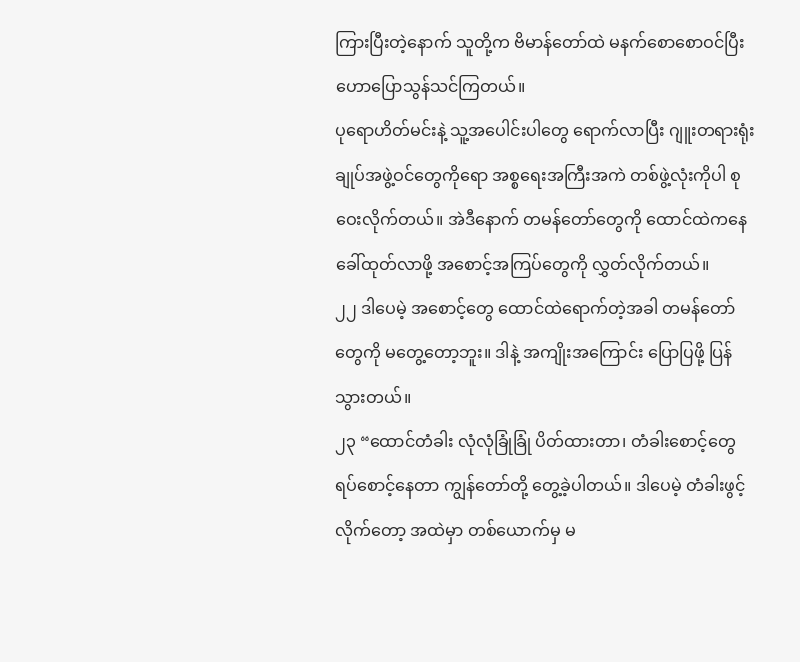ကြားပြီးတဲ့နောက် သူတို့က ဗိမာန်တော်ထဲ မနက်စောစောဝင်ပြီး ဟောပြောသွန်သင်ကြတယ်။
ပုရောဟိတ်မင်းနဲ့ သူ့အပေါင်းပါတွေ ရောက်လာပြီး ဂျူးတရားရုံးချုပ်အဖွဲ့ဝင်တွေကိုရော အစ္စရေးအကြီးအကဲ တစ်ဖွဲ့လုံးကိုပါ စုဝေးလိုက်တယ်။ အဲဒီနောက် တမန်တော်တွေကို ထောင်ထဲကနေ ခေါ်ထုတ်လာဖို့ အစောင့်အကြပ်တွေကို လွှတ်လိုက်တယ်။
၂၂ ဒါပေမဲ့ အစောင့်တွေ ထောင်ထဲရောက်တဲ့အခါ တမန်တော်တွေကို မတွေ့တော့ဘူး။ ဒါနဲ့ အကျိုးအကြောင်း ပြောပြဖို့ ပြန်သွားတယ်။
၂၃ “ထောင်တံခါး လုံလုံခြုံခြုံ ပိတ်ထားတာ၊ တံခါးစောင့်တွေ ရပ်စောင့်နေတာ ကျွန်တော်တို့ တွေ့ခဲ့ပါတယ်။ ဒါပေမဲ့ တံခါးဖွင့်လိုက်တော့ အထဲမှာ တစ်ယောက်မှ မ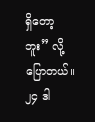ရှိတော့ဘူး” လို့ ပြောတယ်။
၂၄ ဒါ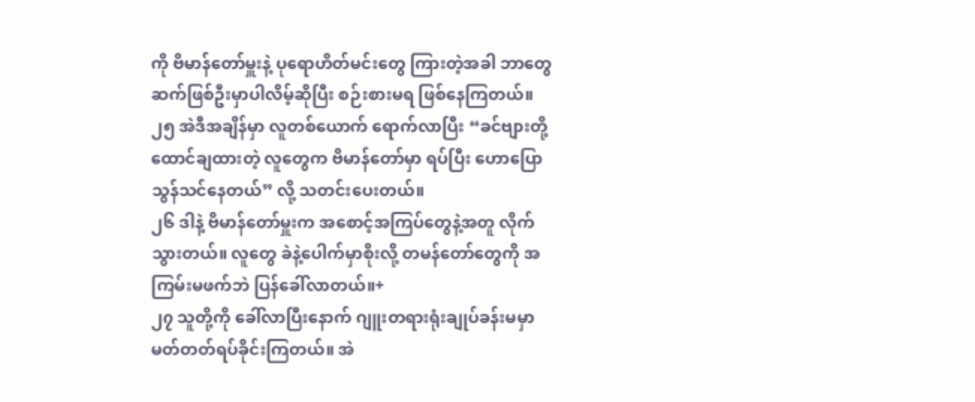ကို ဗိမာန်တော်မှူးနဲ့ ပုရောဟိတ်မင်းတွေ ကြားတဲ့အခါ ဘာတွေ ဆက်ဖြစ်ဦးမှာပါလိမ့်ဆိုပြီး စဉ်းစားမရ ဖြစ်နေကြတယ်။
၂၅ အဲဒီအချိန်မှာ လူတစ်ယောက် ရောက်လာပြီး “ခင်ဗျားတို့ ထောင်ချထားတဲ့ လူတွေက ဗိမာန်တော်မှာ ရပ်ပြီး ဟောပြောသွန်သင်နေတယ်” လို့ သတင်းပေးတယ်။
၂၆ ဒါနဲ့ ဗိမာန်တော်မှူးက အစောင့်အကြပ်တွေနဲ့အတူ လိုက်သွားတယ်။ လူတွေ ခဲနဲ့ပေါက်မှာစိုးလို့ တမန်တော်တွေကို အကြမ်းမဖက်ဘဲ ပြန်ခေါ်လာတယ်။+
၂၇ သူတို့ကို ခေါ်လာပြီးနောက် ဂျူးတရားရုံးချုပ်ခန်းမမှာ မတ်တတ်ရပ်ခိုင်းကြတယ်။ အဲ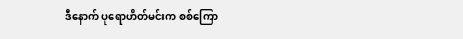ဒီနောက် ပုရောဟိတ်မင်းက စစ်ကြော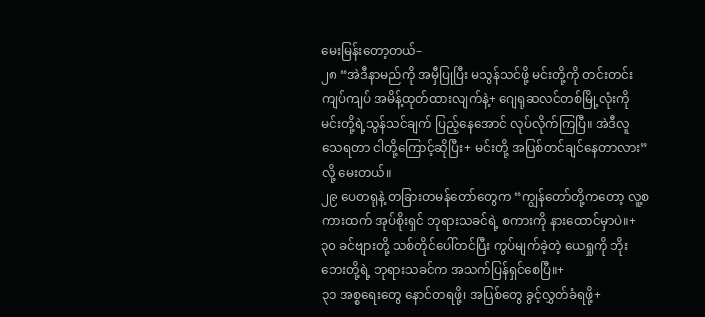မေးမြန်းတော့တယ်–
၂၈ “အဲဒီနာမည်ကို အမှီပြုပြီး မသွန်သင်ဖို့ မင်းတို့ကို တင်းတင်းကျပ်ကျပ် အမိန့်ထုတ်ထားလျက်နဲ့+ ဂျေရုဆလင်တစ်မြို့လုံးကို မင်းတို့ရဲ့သွန်သင်ချက် ပြည့်နေအောင် လုပ်လိုက်ကြပြီ။ အဲဒီလူသေရတာ ငါတို့ကြောင့်ဆိုပြီး+ မင်းတို့ အပြစ်တင်ချင်နေတာလား” လို့ မေးတယ်။
၂၉ ပေတရုနဲ့ တခြားတမန်တော်တွေက “ကျွန်တော်တို့ကတော့ လူ့စကားထက် အုပ်စိုးရှင် ဘုရားသခင်ရဲ့ စကားကို နားထောင်မှာပဲ။+
၃၀ ခင်ဗျားတို့ သစ်တိုင်ပေါ်တင်ပြီး ကွပ်မျက်ခဲ့တဲ့ ယေရှုကို ဘိုးဘေးတို့ရဲ့ ဘုရားသခင်က အသက်ပြန်ရှင်စေပြီ။+
၃၁ အစ္စရေးတွေ နောင်တရဖို့၊ အပြစ်တွေ ခွင့်လွှတ်ခံရဖို့+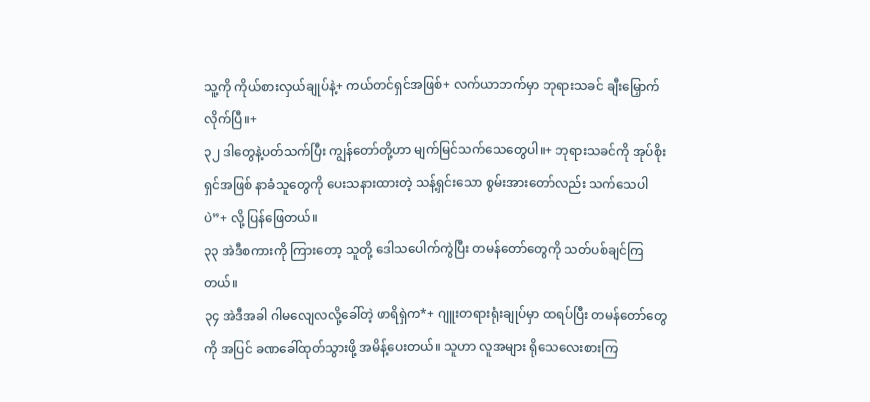သူ့ကို ကိုယ်စားလှယ်ချုပ်နဲ့+ ကယ်တင်ရှင်အဖြစ်+ လက်ယာဘက်မှာ ဘုရားသခင် ချီးမြှောက်လိုက်ပြီ။+
၃၂ ဒါတွေနဲ့ပတ်သက်ပြီး ကျွန်တော်တို့ဟာ မျက်မြင်သက်သေတွေပါ။+ ဘုရားသခင်ကို အုပ်စိုးရှင်အဖြစ် နာခံသူတွေကို ပေးသနားထားတဲ့ သန့်ရှင်းသော စွမ်းအားတော်လည်း သက်သေပါပဲ”+ လို့ ပြန်ဖြေတယ်။
၃၃ အဲဒီစကားကို ကြားတော့ သူတို့ ဒေါသပေါက်ကွဲပြီး တမန်တော်တွေကို သတ်ပစ်ချင်ကြတယ်။
၃၄ အဲဒီအခါ ဂါမလျေလလို့ခေါ်တဲ့ ဖာရိရှဲက*+ ဂျူးတရားရုံးချုပ်မှာ ထရပ်ပြီး တမန်တော်တွေကို အပြင် ခဏခေါ်ထုတ်သွားဖို့ အမိန့်ပေးတယ်။ သူဟာ လူအများ ရိုသေလေးစားကြ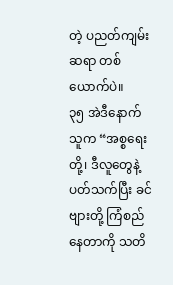တဲ့ ပညတ်ကျမ်းဆရာ တစ်ယောက်ပဲ။
၃၅ အဲဒီနောက် သူက “အစ္စရေးတို့၊ ဒီလူတွေနဲ့ပတ်သက်ပြီး ခင်ဗျားတို့ ကြံစည်နေတာကို သတိ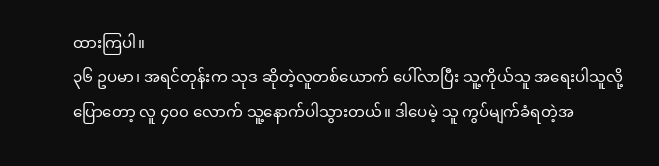ထားကြပါ။
၃၆ ဥပမာ၊ အရင်တုန်းက သုဒ ဆိုတဲ့လူတစ်ယောက် ပေါ်လာပြီး သူ့ကိုယ်သူ အရေးပါသူလို့ ပြောတော့ လူ ၄၀၀ လောက် သူ့နောက်ပါသွားတယ်။ ဒါပေမဲ့ သူ ကွပ်မျက်ခံရတဲ့အ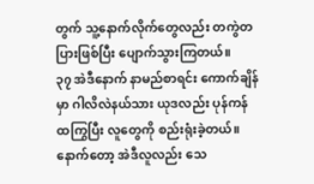တွက် သူ့နောက်လိုက်တွေလည်း တကွဲတပြားဖြစ်ပြီး ပျောက်သွားကြတယ်။
၃၇ အဲဒီနောက် နာမည်စာရင်း ကောက်ချိန်မှာ ဂါလိလဲနယ်သား ယုဒလည်း ပုန်ကန်ထကြွပြီး လူတွေကို စည်းရုံးခဲ့တယ်။ နောက်တော့ အဲဒီလူလည်း သေ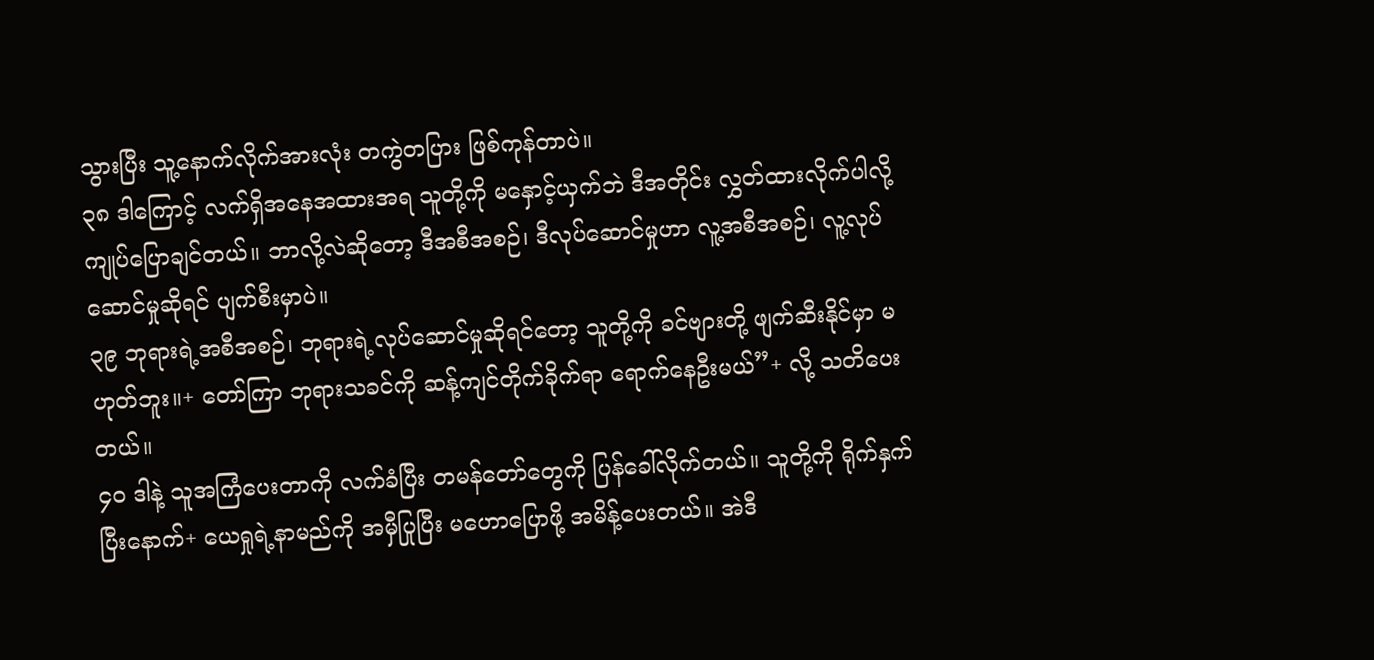သွားပြီး သူ့နောက်လိုက်အားလုံး တကွဲတပြား ဖြစ်ကုန်တာပဲ။
၃၈ ဒါကြောင့် လက်ရှိအနေအထားအရ သူတို့ကို မနှောင့်ယှက်ဘဲ ဒီအတိုင်း လွှတ်ထားလိုက်ပါလို့ ကျုပ်ပြောချင်တယ်။ ဘာလို့လဲဆိုတော့ ဒီအစီအစဉ်၊ ဒီလုပ်ဆောင်မှုဟာ လူ့အစီအစဉ်၊ လူ့လုပ်ဆောင်မှုဆိုရင် ပျက်စီးမှာပဲ။
၃၉ ဘုရားရဲ့အစီအစဉ်၊ ဘုရားရဲ့လုပ်ဆောင်မှုဆိုရင်တော့ သူတို့ကို ခင်ဗျားတို့ ဖျက်ဆီးနိုင်မှာ မဟုတ်ဘူး။+ တော်ကြာ ဘုရားသခင်ကို ဆန့်ကျင်တိုက်ခိုက်ရာ ရောက်နေဦးမယ်”+ လို့ သတိပေးတယ်။
၄၀ ဒါနဲ့ သူအကြံပေးတာကို လက်ခံပြီး တမန်တော်တွေကို ပြန်ခေါ်လိုက်တယ်။ သူတို့ကို ရိုက်နှက်ပြီးနောက်+ ယေရှုရဲ့နာမည်ကို အမှီပြုပြီး မဟောပြောဖို့ အမိန့်ပေးတယ်။ အဲဒီ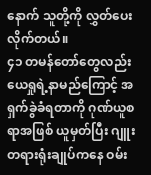နောက် သူတို့ကို လွှတ်ပေးလိုက်တယ်။
၄၁ တမန်တော်တွေလည်း ယေရှုရဲ့နာမည်ကြောင့် အရှက်ခွဲခံရတာကို ဂုဏ်ယူစရာအဖြစ် ယူမှတ်ပြီး ဂျူးတရားရုံးချုပ်ကနေ ဝမ်း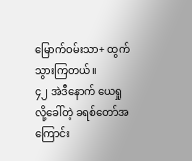မြောက်ဝမ်းသာ+ ထွက်သွားကြတယ်။
၄၂ အဲဒီနောက် ယေရှုလို့ခေါ်တဲ့ ခရစ်တော်အကြောင်း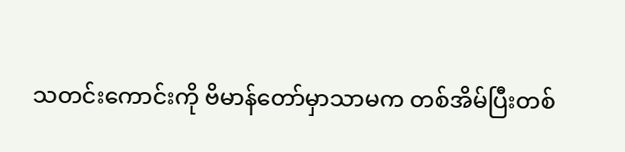သတင်းကောင်းကို ဗိမာန်တော်မှာသာမက တစ်အိမ်ပြီးတစ်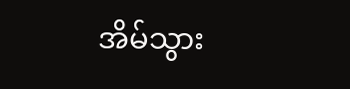အိမ်သွား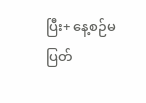ပြီး+ နေ့စဉ်မပြတ်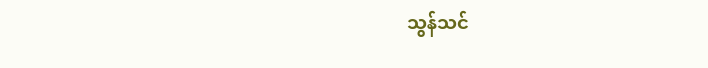သွန်သင်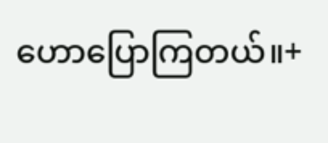ဟောပြောကြတယ်။+